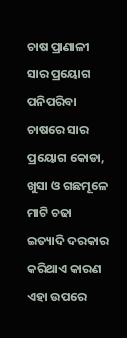ଚାଷ ପ୍ରାଣାଳୀ ସାର ପ୍ରୟୋଗ ପନିପରିବା ଚାଷରେ ସାର ପ୍ରୟୋଗ କୋଡା, ଖୁସା ଓ ଗଛମୂଳେ ମାଟି ଚଢା ଇତ୍ୟାଦି ଦରକାର କରିଥାଏ କାରଣ ଏହା ଉପରେ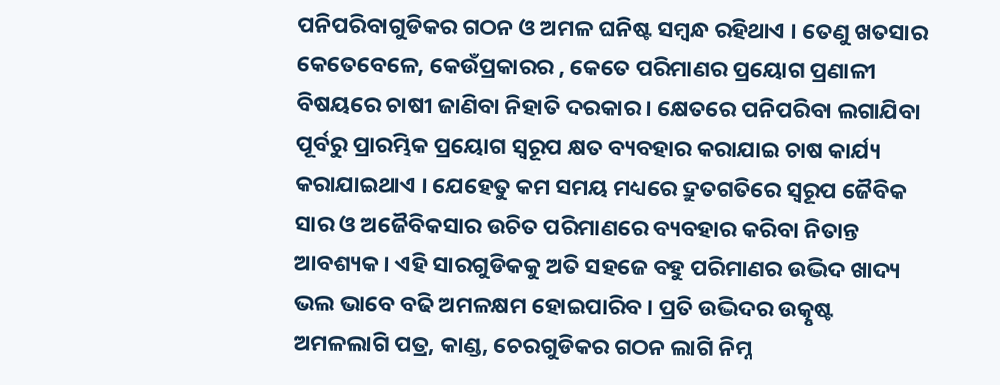ପନିପରିବାଗୁଡିକର ଗଠନ ଓ ଅମଳ ଘନିଷ୍ଟ ସମ୍ବନ୍ଧ ରହିଥାଏ । ତେଣୁ ଖତସାର କେତେବେଳେ, କେଉଁପ୍ରକାରର , କେତେ ପରିମାଣର ପ୍ରୟୋଗ ପ୍ରଣାଳୀ ବିଷୟରେ ଚାଷୀ ଜାଣିବା ନିହାତି ଦରକାର । କ୍ଷେତରେ ପନିପରିବା ଲଗାଯିବା ପୂର୍ବରୁ ପ୍ରାରମ୍ଭିକ ପ୍ରୟୋଗ ସ୍ୱରୂପ କ୍ଷତ ବ୍ୟବହାର କରାଯାଇ ଚାଷ କାର୍ଯ୍ୟ କରାଯାଇଥାଏ । ଯେହେତୁ କମ ସମୟ ମଧ୍ୟରେ ଦ୍ରୁତଗତିରେ ସ୍ୱରୂପ ଜୈବିକ ସାର ଓ ଅଜୈବିକସାର ଉଚିତ ପରିମାଣରେ ବ୍ୟବହାର କରିବା ନିତାନ୍ତ ଆବଶ୍ୟକ । ଏହି ସାରଗୁଡିକକୁ ଅତି ସହଜେ ବହୁ ପରିମାଣର ଉଦ୍ଭିଦ ଖାଦ୍ୟ ଭଲ ଭାବେ ବଢି ଅମଳକ୍ଷମ ହୋଇପାରିବ । ପ୍ରତି ଉଦ୍ଭିଦର ଉତ୍କୃଷ୍ଟ ଅମଳଲାଗି ପତ୍ର, କାଣ୍ଡ, ଚେରଗୁଡିକର ଗଠନ ଲାଗି ନିମ୍ନ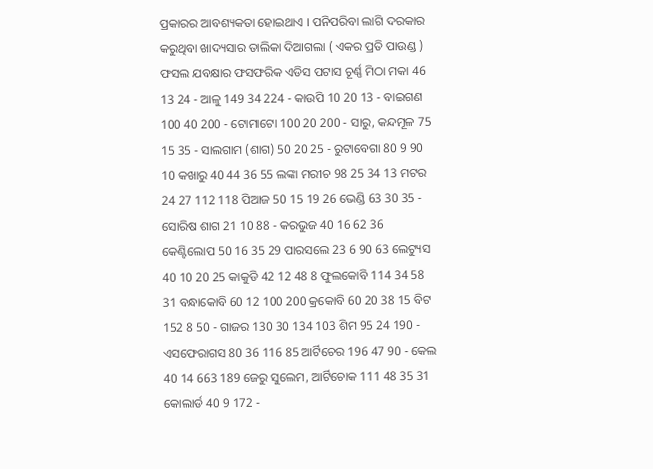ପ୍ରକାରର ଆବଶ୍ୟକତା ହୋଇଥାଏ । ପନିପରିବା ଲାଗି ଦରକାର କରୁଥିବା ଖାଦ୍ୟସାର ତାଲିକା ଦିଆଗଲା ( ଏକର ପ୍ରତି ପାଉଣ୍ଡ ) ଫସଲ ଯବକ୍ଷାର ଫସଫରିକ ଏଡିସ ପଟାସ ଚୂର୍ଣ୍ଣ ମିଠା ମକା 46 13 24 - ଆଳୁ 149 34 224 - କାଉପି 10 20 13 - ବାଇଗଣ 100 40 200 - ଟୋମାଟୋ 100 20 200 - ସାରୁ, କନ୍ଦମୂଳ 75 15 35 - ସାଲଗାମ (ଶାଗ) 50 20 25 - ରୁଟାବେଗା 80 9 90 10 କଖାରୁ 40 44 36 55 ଲଙ୍କା ମରୀଚ 98 25 34 13 ମଟର 24 27 112 118 ପିଆଜ 50 15 19 26 ଭେଣ୍ଡି 63 30 35 - ସୋରିଷ ଶାଗ 21 10 88 - କରଭୁଜ 40 16 62 36 କେଣ୍ଟିଲୋପ 50 16 35 29 ପାରସଲେ 23 6 90 63 ଲେଟ୍ୟୁସ 40 10 20 25 କାକୁଡି 42 12 48 8 ଫୁଲକୋବି 114 34 58 31 ବନ୍ଧାକୋବି 60 12 100 200 କ୍ରକୋବି 60 20 38 15 ବିଟ 152 8 50 - ଗାଜର 130 30 134 103 ଶିମ 95 24 190 - ଏସଫେରାଗସ 80 36 116 85 ଆର୍ଟିଚେର 196 47 90 - କେଲ 40 14 663 189 ଜେରୁ ସୁଲେମ, ଆର୍ଟିଚୋକ 111 48 35 31 କୋଲାର୍ଡ 40 9 172 -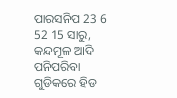ପାରସନିପ 23 6 52 15 ସାରୁ, କନ୍ଦମୂଳ ଆଦି ପନିପରିବା ଗୁଡିକରେ ହିଡ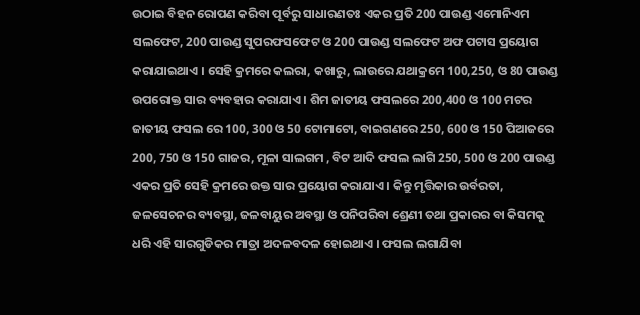ଉଠାଇ ବିହନ ରୋପଣ କରିବା ପୂର୍ବରୁ ସାଧାରଣତଃ ଏକର ପ୍ରତି 200 ପାଉଣ୍ଡ ଏମୋନିଏମ ସଲଫେଟ, 200 ପାଉଣ୍ଡ ସୁପରଫସଫେଟ ଓ 200 ପାଉଣ୍ଡ ସଲଫେଟ ଅଫ ପଟାସ ପ୍ରୟୋଗ କରାଯାଇଥାଏ । ସେହି କ୍ରମରେ କଲରା, କଖାରୁ, ଲାଉରେ ଯଥାକ୍ରମେ 100,250, ଓ 80 ପାଉଣ୍ଡ ଉପରୋକ୍ତ ସାର ବ୍ୟବହାର କରାଯାଏ । ଶିମ ଜାତୀୟ ଫସଲରେ 200,400 ଓ 100 ମଟର ଜାତୀୟ ଫସଲ ରେ 100, 300 ଓ 50 ଟୋମାଟୋ, ବାଇଗଣରେ 250, 600 ଓ 150 ପିଆଜରେ 200, 750 ଓ 150 ଗାଜର, ମୂଳା ସାଲଗମ , ବିଟ ଆଦି ଫସଲ ଲାଗି 250, 500 ଓ 200 ପାଉଣ୍ଡ ଏକର ପ୍ରତି ସେହି କ୍ରମରେ ଉକ୍ତ ସାର ପ୍ରୟୋଗ କରାଯାଏ । କିନ୍ତୁ ମୃତ୍ତିକାର ଉର୍ବରତା, ଜଳସେଚନର ବ୍ୟବସ୍ଥା, ଜଳବାୟୁର ଅବସ୍ଥା ଓ ପନିପରିବା ଶ୍ରେଣୀ ତଥା ପ୍ରକାରର ବା କିସମକୁ ଧରି ଏହି ସାରଗୁଡିକର ମାତ୍ରା ଅଦଳବଦଳ ହୋଇଥାଏ । ଫସଲ ଲଗାଯିବା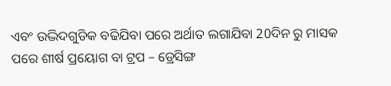ଏବଂ ଉଦ୍ଭିଦଗୁଡିକ ବଢିଯିବା ପରେ ଅର୍ଥାତ ଲଗାଯିବା 20ଦିନ ରୁ ମାସକ ପରେ ଶୀର୍ଷ ପ୍ରୟୋଗ ବା ଟ୍ରପ – ଡ୍ରେସିଙ୍ଗ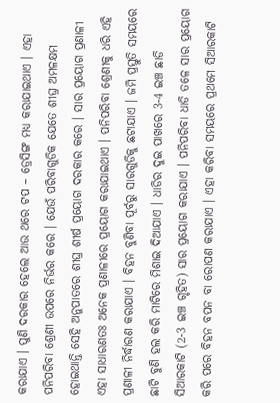କରାଯାଏ । ପୁଣି ଦରକାର ହେଲେ ଆଉ ଥରେ ଟପ – ଡ୍ରେସିଙ୍ଗ ମଧ୍ୟ କରାଯାଇଥାଏ । ଏହା ପନିପରିବା ଶ୍ରେଣୀ ଉପରେ ନିର୍ଭର କରେ । ଯେଉଁ ପରିବାଗୁଡିକ ଯେତେ ଶୀଘ୍ର ଅମଳକ୍ଷମ ହୋଇଥାନ୍ତି ସେହି ଅନୁପାତରେ ଶୀଘ୍ର ଶୀର୍ଷ ପ୍ରୟୋଗ ଦରକାର କରେ । ସାର ପ୍ରୟୋଗ ପ୍ରଣାଳୀ ଏହା ସାଧାରଣତଃ ଅନେକ ପ୍ରଣାଳୀରେ ପ୍ରୟୋଗ କରାଯାଇଥାଏ । ପନିପରିବା ଶ୍ରେଣୀକୁ ଧରି ଏହି ପ୍ରଣାଳୀ ନିର୍ଦ୍ଧାରଣ କରାଯାଏ । ବିହନ ବୁଣିବା ପୂର୍ବରୁ ସାରଗୁଡିକୁ ଛଟାଯାଏ । ଜମି ପ୍ରସ୍ତୁତି ସମୟରେ ଛାଟି ବୁଣି ହଲ କରି ମାଟିରେ ମିଶାଇ ଦିଆଯାଏ । ଧାଡିର ଦୁଇ ପାଖରେ 3-4 ଇଞ୍ଚ ଛାଡି ସିଆରକାଟି (2-3 ଇଞ୍ଚ ଗୃହିତ) ସାର ପ୍ରୟୋଗ କରାଯାଏ । ପନିପରିବା ଧାଡି ତଳେ ସାର ପ୍ରୟୋଗ କରି ପରେ ବିହନ ବପନ ବା ରୋପଣ କରାଯାଏ । ଏହା କରିବା ସମୟରେ ପ୍ରଥମେ ସିଆରକାଟି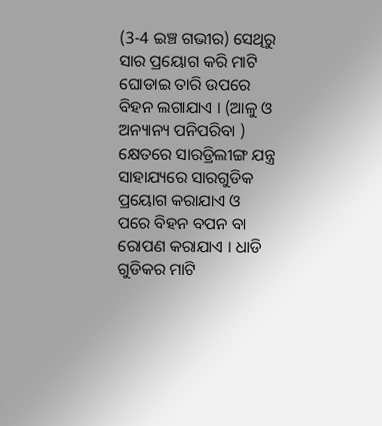(3-4 ଇଞ୍ଚ ଗଭୀର) ସେଥିରୁ ସାର ପ୍ରୟୋଗ କରି ମାଟି ଘୋଡାଇ ତାରି ଉପରେ ବିହନ ଲଗାଯାଏ । (ଆଳୁ ଓ ଅନ୍ୟାନ୍ୟ ପନିପରିବା ) କ୍ଷେତରେ ସାରଡ୍ରିଲୀଙ୍ଗ ଯନ୍ତ୍ର ସାହାଯ୍ୟରେ ସାରଗୁଡିକ ପ୍ରୟୋଗ କରାଯାଏ ଓ ପରେ ବିହନ ବପନ ବା ରୋପଣ କରାଯାଏ । ଧାଡି ଗୁଡିକର ମାଟି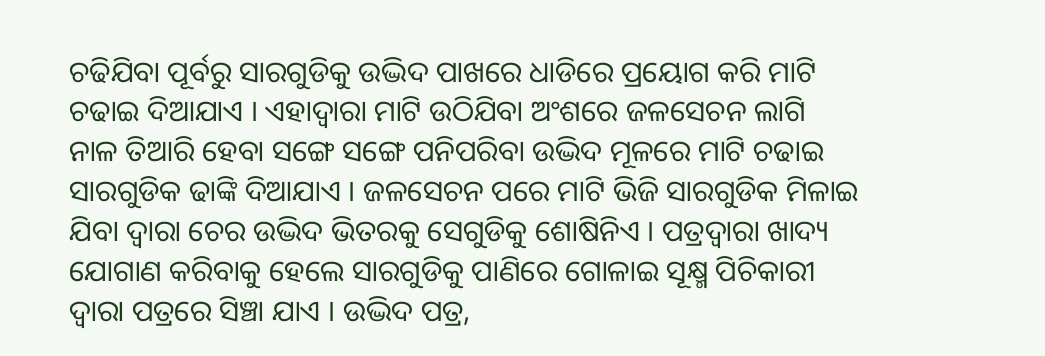ଚଢିଯିବା ପୂର୍ବରୁ ସାରଗୁଡିକୁ ଉଦ୍ଭିଦ ପାଖରେ ଧାଡିରେ ପ୍ରୟୋଗ କରି ମାଟି ଚଢାଇ ଦିଆଯାଏ । ଏହାଦ୍ଵାରା ମାଟି ଉଠିଯିବା ଅଂଶରେ ଜଳସେଚନ ଲାଗି ନାଳ ତିଆରି ହେବା ସଙ୍ଗେ ସଙ୍ଗେ ପନିପରିବା ଉଦ୍ଭିଦ ମୂଳରେ ମାଟି ଚଢାଇ ସାରଗୁଡିକ ଢାଙ୍କି ଦିଆଯାଏ । ଜଳସେଚନ ପରେ ମାଟି ଭିଜି ସାରଗୁଡିକ ମିଳାଇ ଯିବା ଦ୍ଵାରା ଚେର ଉଦ୍ଭିଦ ଭିତରକୁ ସେଗୁଡିକୁ ଶୋଷିନିଏ । ପତ୍ରଦ୍ଵାରା ଖାଦ୍ୟ ଯୋଗାଣ କରିବାକୁ ହେଲେ ସାରଗୁଡିକୁ ପାଣିରେ ଗୋଳାଇ ସୂକ୍ଷ୍ମ ପିଚିକାରୀ ଦ୍ଵାରା ପତ୍ରରେ ସିଞ୍ଚା ଯାଏ । ଉଦ୍ଭିଦ ପତ୍ର,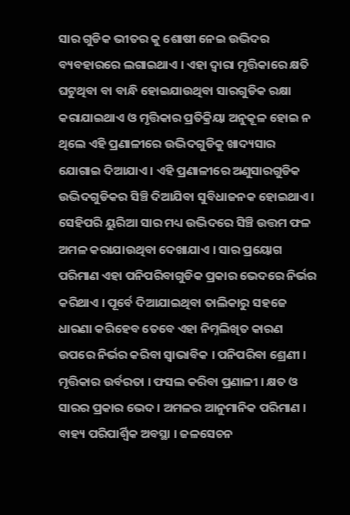ସାର ଗୁଡିକ ଭୀତର କୁ ଶୋଷୀ ନେଇ ଉଦ୍ଭିଦର ବ୍ୟବହାରରେ ଲଗାଇଥାଏ । ଏହା ଦ୍ଵାରା ମୃତ୍ତିକାରେ କ୍ଷତି ଘଟୁଥିବା ବା ବାନ୍ଧି ହୋଇଯାଉଥିବା ସାରଗୁଡିକ ରକ୍ଷା କରାଯାଇଥାଏ ଓ ମୃତ୍ତିକାର ପ୍ରତିକ୍ରିୟା ଅନୁକୂଳ ହୋଇ ନ ଥିଲେ ଏହି ପ୍ରଣାଳୀରେ ଉଦ୍ଭିଦଗୁଡିକୁ ଖାଦ୍ୟସାର ଯୋଗାଇ ଦିଆଯାଏ । ଏହି ପ୍ରଣାଳୀରେ ଅଣୁସାରଗୁଡିକ ଉଦ୍ଭିଦଗୁଡିକର ସିଞ୍ଚି ଦିଆଯିବା ସୁବିଧାଜନକ ହୋଇଥାଏ । ସେହିପରି ୟୁରିଆ ସାର ମଧ୍ୟ ଉଦ୍ଭିଦରେ ସିଞ୍ଚି ଉତ୍ତମ ଫଳ ଅମଳ କରାଯାଉଥିବା ଦେଖାଯାଏ । ସାର ପ୍ରୟୋଗ ପରିମାଣ ଏହା ପନିପରିବାଗୁଡିକ ପ୍ରକାର ଭେଦରେ ନିର୍ଭର କରିଥାଏ । ପୂର୍ବେ ଦିଆଯାଇଥିବା ତାଲିକାରୁ ସହଜେ ଧାରଣା କରିହେବ ତେବେ ଏହା ନିମ୍ନଲିଖିତ କାରଣ ଉପରେ ନିର୍ଭର କରିବା ସ୍ଵାଭାବିକ । ପନିପରିବା ଶ୍ରେଣୀ । ମୃତ୍ତିକାର ଉର୍ବରତା । ଫସଲ କରିବା ପ୍ରଣାଳୀ । କ୍ଷତ ଓ ସାରର ପ୍ରକାର ଭେଦ । ଅମଳର ଆନୁମାନିକ ପରିମାଣ । ବାହ୍ୟ ପରିପାର୍ଶ୍ଵିକ ଅବସ୍ଥା । ଜଳସେଚନ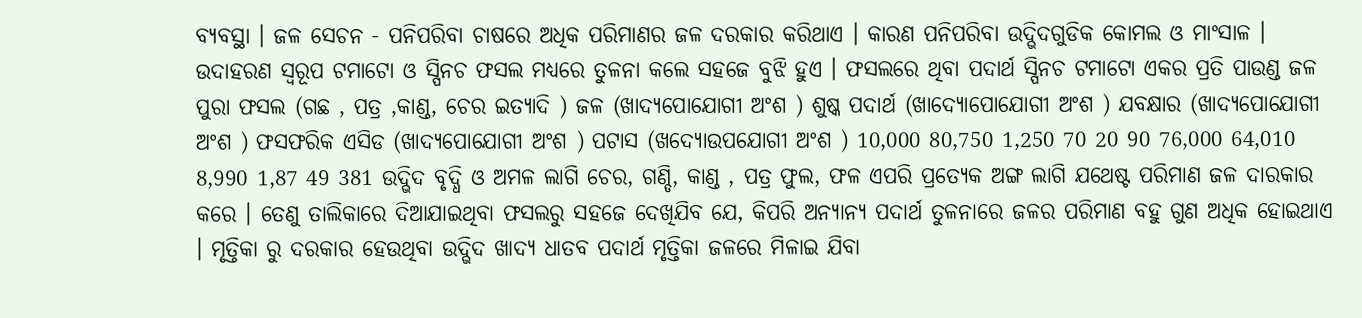ବ୍ୟବସ୍ଥା । ଜଳ ସେଚନ - ପନିପରିବା ଚାଷରେ ଅଧିକ ପରିମାଣର ଜଳ ଦରକାର କରିଥାଏ । କାରଣ ପନିପରିବା ଉଦ୍ଭିଦଗୁଡିକ କୋମଲ ଓ ମାଂସାଳ । ଉଦାହରଣ ସ୍ୱରୂପ ଟମାଟୋ ଓ ସ୍ପିନଚ ଫସଲ ମଧ୍ୟରେ ତୁଳନା କଲେ ସହଜେ ବୁଝି ହୁଏ । ଫସଲରେ ଥିବା ପଦାର୍ଥ ସ୍ପିନଚ ଟମାଟୋ ଏକର ପ୍ରତି ପାଉଣ୍ଡ ଜଳ ପୁରା ଫସଲ (ଗଛ , ପତ୍ର ,କାଣ୍ଡ, ଚେର ଇତ୍ୟାଦି ) ଜଳ (ଖାଦ୍ୟପୋଯୋଗୀ ଅଂଶ ) ଶୁଷ୍କ ପଦାର୍ଥ (ଖାଦ୍ୟୋପୋଯୋଗୀ ଅଂଶ ) ଯବକ୍ଷାର (ଖାଦ୍ୟପୋଯୋଗୀ ଅଂଶ ) ଫସଫରିକ ଏସିଡ (ଖାଦ୍ୟପୋଯୋଗୀ ଅଂଶ ) ପଟାସ (ଖଦ୍ୟୋଉପଯୋଗୀ ଅଂଶ ) 10,000 80,750 1,250 70 20 90 76,000 64,010 8,990 1,87 49 381 ଉଦ୍ଭିଦ ବୃଦ୍ଧି ଓ ଅମଳ ଲାଗି ଚେର, ଗଣ୍ଡି, କାଣ୍ଡ , ପତ୍ର ଫୁଲ, ଫଳ ଏପରି ପ୍ରତ୍ୟେକ ଅଙ୍ଗ ଲାଗି ଯଥେଷ୍ଟ ପରିମାଣ ଜଳ ଦାରକାର କରେ । ତେଣୁ ତାଲିକାରେ ଦିଆଯାଇଥିବା ଫସଲରୁ ସହଜେ ଦେଖିଯିବ ଯେ, କିପରି ଅନ୍ୟାନ୍ୟ ପଦାର୍ଥ ତୁଳନାରେ ଜଳର ପରିମାଣ ବହୁ ଗୁଣ ଅଧିକ ହୋଇଥାଏ । ମୃତ୍ତିକା ରୁ ଦରକାର ହେଉଥିବା ଉଦ୍ଭିଦ ଖାଦ୍ୟ ଧାତବ ପଦାର୍ଥ ମୃତ୍ତିକା ଜଳରେ ମିଳାଇ ଯିବା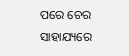ପରେ ଚେର ସାହାଯ୍ୟରେ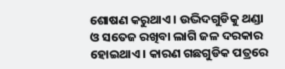ଶୋଷଣ କରୁଥାଏ । ଉଦ୍ଭିଦଗୁଡିକୁ ଥଣ୍ଡା ଓ ସତେଜ ରଖିବା ଲାଗି ଜଳ ଦରକାର ହୋଇଥାଏ । କାରଣ ଗଛଗୁଡିକ ପତ୍ରରେ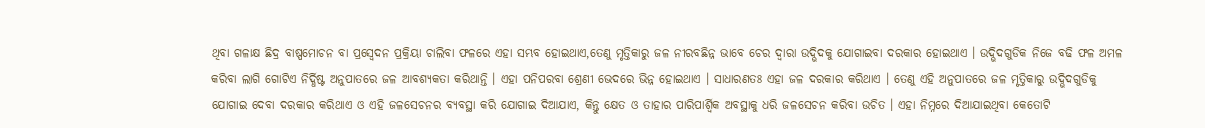ଥିବା ଗଳାକ୍ଷ ଛିଦ୍ର ବାଷ୍ପମୋଚନ ବା ପ୍ରସ୍ଵେଦନ ପ୍ରକ୍ରିୟା ଚାଲିବା ଫଳରେ ଏହା ସମ୍ଭବ ହୋଇଥାଏ,ତେଣୁ ମୃତ୍ତିକାରୁ ଜଳ ନୀରବଛିନ୍ନ ଭାବେ ଚେର ଦ୍ଵାରା ଉଦ୍ଭିଦକୁ ଯୋଗାଇବା ଦରକାର ହୋଇଥାଏ । ଉଦ୍ଭିଦଗୁଡିକ ନିଜେ ବଢି ଫଳ ଅମଳ କରିବା ଲାଗି ଗୋଟିଏ ନିର୍ଦ୍ଧିଷ୍ଟ ଅନୁପାତରେ ଜଳ ଆବଶ୍ୟକତା କରିଥାନ୍ତି । ଏହା ପନିପରବା ଶ୍ରେଣୀ ଭେଦରେ ଭିନ୍ନ ହୋଇଥାଏ । ସାଧାରଣତଃ ଏହା ଜଳ ଦରକାର କରିଥାଏ । ତେଣୁ ଏହି ଅନୁପାତରେ ଜଳ ମୃତ୍ତିକାରୁ ଉଦ୍ଭିଦଗୁଡିକୁ ଯୋଗାଇ ଦେବା ଦରକାର କରିଥାଏ ଓ ଏହି ଜଳସେଚନର ବ୍ୟବସ୍ଥା କରି ଯୋଗାଇ ଦିଆଯାଏ, କିନ୍ତୁ କ୍ଷେତ ଓ ତାହାର ପାରିପାର୍ଶ୍ଵିକ ଅବସ୍ଥାକୁ ଧରି ଜଳସେଚନ କରିବା ଉଚିତ । ଏହା ନିମ୍ନରେ ଦିଆଯାଇଥିବା କେତୋଟି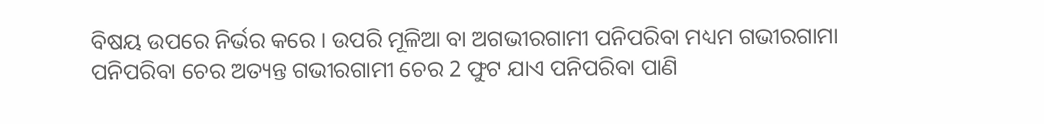ବିଷୟ ଉପରେ ନିର୍ଭର କରେ । ଉପରି ମୂଳିଆ ବା ଅଗଭୀରଗାମୀ ପନିପରିବା ମଧ୍ୟମ ଗଭୀରଗାମା ପନିପରିବା ଚେର ଅତ୍ୟନ୍ତ ଗଭୀରଗାମୀ ଚେର 2 ଫୁଟ ଯାଏ ପନିପରିବା ପାଣି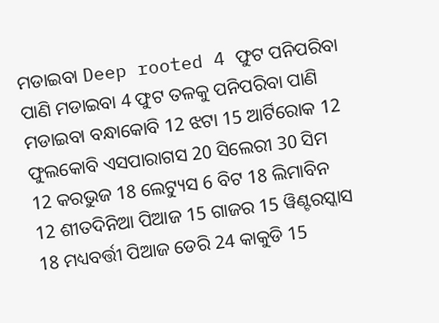ମଡାଇବା Deep rooted 4 ଫୁଟ ପନିପରିବା ପାଣି ମଡାଇବା 4 ଫୁଟ ତଳକୁ ପନିପରିବା ପାଣି ମଡାଇବା ବନ୍ଧାକୋବି 12 ଝଟା 15 ଆର୍ଟିରୋକ 12 ଫୁଲକୋବି ଏସପାରାଗସ 20 ସିଲେରୀ 30 ସିମ 12 କରଭୁଜ 18 ଲେଟ୍ୟୁସ 6 ବିଟ 18 ଲିମାବିନ 12 ଶୀତଦିନିଆ ପିଆଜ 15 ଗାଜର 15 ୱିଣ୍ଟରସ୍କାସ 18 ମଧ୍ୟବର୍ତ୍ତୀ ପିଆଜ ଡେରି 24 କାକୁଡି 15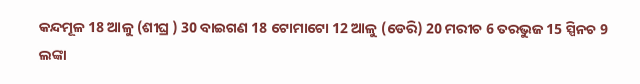କନ୍ଦମୂଳ 18 ଆଳୁ (ଶୀଘ୍ର ) 30 ବାଇଗଣ 18 ଟୋମାଟୋ 12 ଆଳୁ (ଡେରି) 20 ମରୀଚ 6 ତରଭୁଜ 15 ସ୍ପିନଚ 9 ଲଙ୍କା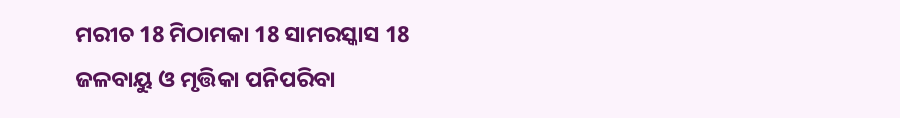ମରୀଚ 18 ମିଠାମକା 18 ସାମରସ୍କାସ 18 ଜଳବାୟୁ ଓ ମୃତ୍ତିକା ପନିପରିବା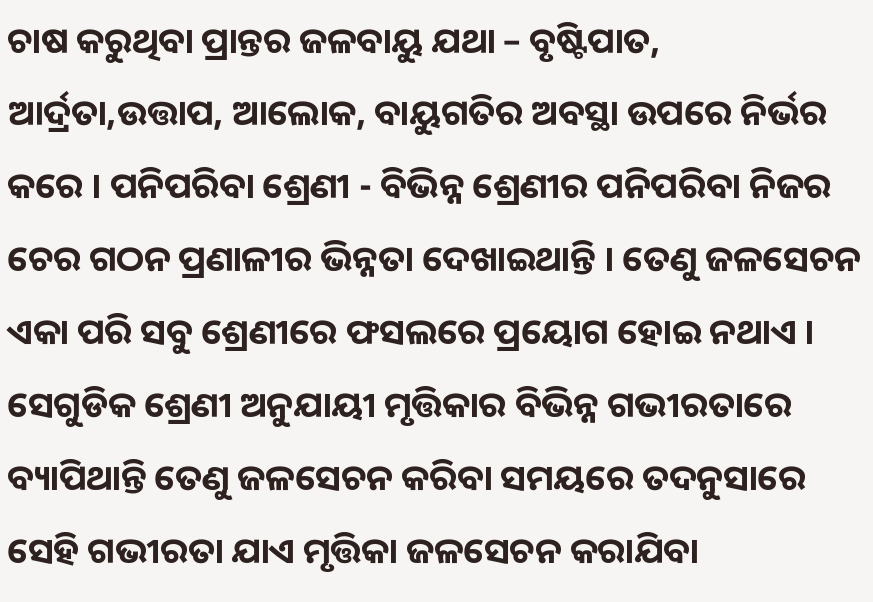ଚାଷ କରୁଥିବା ପ୍ରାନ୍ତର ଜଳବାୟୁ ଯଥା – ବୃଷ୍ଟିପାତ, ଆର୍ଦ୍ରତା,ଉତ୍ତାପ, ଆଲୋକ, ବାୟୁଗତିର ଅବସ୍ଥା ଉପରେ ନିର୍ଭର କରେ । ପନିପରିବା ଶ୍ରେଣୀ - ବିଭିନ୍ନ ଶ୍ରେଣୀର ପନିପରିବା ନିଜର ଚେର ଗଠନ ପ୍ରଣାଳୀର ଭିନ୍ନତା ଦେଖାଇଥାନ୍ତି । ତେଣୁ ଜଳସେଚନ ଏକା ପରି ସବୁ ଶ୍ରେଣୀରେ ଫସଲରେ ପ୍ରୟୋଗ ହୋଇ ନଥାଏ । ସେଗୁଡିକ ଶ୍ରେଣୀ ଅନୁଯାୟୀ ମୃତ୍ତିକାର ବିଭିନ୍ନ ଗଭୀରତାରେ ବ୍ୟାପିଥାନ୍ତି ତେଣୁ ଜଳସେଚନ କରିବା ସମୟରେ ତଦନୁସାରେ ସେହି ଗଭୀରତା ଯାଏ ମୃତ୍ତିକା ଜଳସେଚନ କରାଯିବା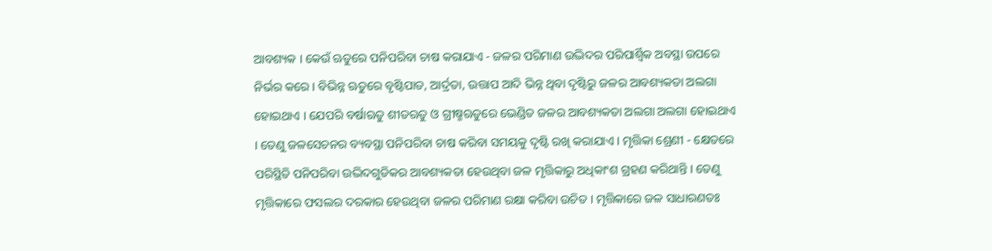ଆବଶ୍ୟକ । କେଉଁ ଋତୁରେ ପନିପରିବା ଚାଷ କରାଯାଏ - ଜଳର ପରିମାଣ ଉଦ୍ଭିଦର ପରିପାର୍ଶ୍ଵିକ ଅବସ୍ଥା ଉପରେ ନିର୍ଭର କରେ । ବିଭିନ୍ନ ଋତୁରେ ବୃଷ୍ଟିପାତ, ଆର୍ଦ୍ରତା, ଉତ୍ତାପ ଆଦି ଭିନ୍ନ ଥିବା ଦୃଷ୍ଟିରୁ ଜଳର ଆବଶ୍ୟକତା ଅଲଗା ହୋଇଥାଏ । ଯେପରି ବର୍ଷାଋତୁ ଶୀତଋତୁ ଓ ଗ୍ରୀଷ୍ମଋତୁରେ ଭେଣ୍ଡିତ ଜଳର ଆବଶ୍ୟକତା ଅଲଗା ଅଲଗା ହୋଇଥାଏ । ତେଣୁ ଜଳସେଚନର ବ୍ୟବସ୍ଥା ପନିପରିବା ଚାଷ କରିବା ସମୟକୁ ଦୃଷ୍ଟି ରଖି କରାଯାଏ । ମୃତ୍ତିକା ଶ୍ରେଣୀ - କ୍ଷେତରେ ପରିସ୍ଥିତି ପନିପରିବା ଉଦ୍ଭିଦଗୁଡିକର ଆବଶ୍ୟକତା ହେଉଥିବା ଜଳ ମୃତ୍ତିକାରୁ ଅଧିକାଂଶ ଗ୍ରହଣ କରିଥାନ୍ତି । ତେଣୁ ମୃତ୍ତିକାରେ ଫସଲର ଦରକାର ହେଉଥିବା ଜଳର ପରିମାଣ ରକ୍ଷା କରିବା ଉଚିତ । ମୃତ୍ତିକାରେ ଜଳ ସାଧାରଣତଃ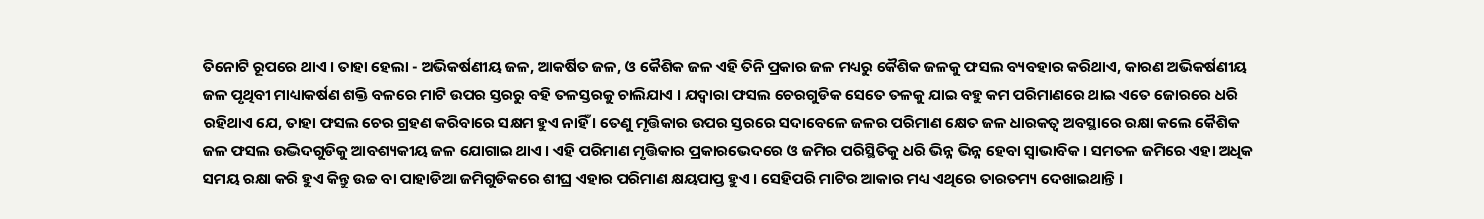ତିନୋଟି ରୂପରେ ଥାଏ । ତାହା ହେଲା - ଅଭିକର୍ଷଣୀୟ ଜଳ, ଆକର୍ଷିତ ଜଳ, ଓ କୈଶିକ ଜଳ ଏହି ତିନି ପ୍ରକାର ଜଳ ମଧ୍ୟରୁ କୈଶିକ ଜଳକୁ ଫସଲ ବ୍ୟବହାର କରିଥାଏ, କାରଣ ଅଭିକର୍ଷଣୀୟ ଜଳ ପୃଥିବୀ ମାଧ୍ୟାକର୍ଷଣ ଶକ୍ତି ବଳରେ ମାଟି ଉପର ସ୍ତରରୁ ବହି ତଳସ୍ତରକୁ ଚାଲିଯାଏ । ଯଦ୍ଵାରା ଫସଲ ଚେରଗୁଡିକ ସେତେ ତଳକୁ ଯାଇ ବହୁ କମ ପରିମାଣରେ ଥାଇ ଏତେ ଜୋରରେ ଧରି ରହିଥାଏ ଯେ, ତାହା ଫସଲ ଚେର ଗ୍ରହଣ କରିବାରେ ସକ୍ଷମ ହୁଏ ନାହିଁ । ତେଣୁ ମୃତ୍ତିକାର ଉପର ସ୍ତରରେ ସଦାବେଳେ ଜଳର ପରିମାଣ କ୍ଷେତ ଜଳ ଧାରକତ୍ଵ ଅବସ୍ଥାରେ ରକ୍ଷା କଲେ କୈଶିକ ଜଳ ଫସଲ ଉଦ୍ଭିଦଗୁଡିକୁ ଆବଶ୍ୟକୀୟ ଜଳ ଯୋଗାଇ ଥାଏ । ଏହି ପରିମାଣ ମୃତ୍ତିକାର ପ୍ରକାରଭେଦରେ ଓ ଜମିର ପରିସ୍ଥିତିକୁ ଧରି ଭିନ୍ନ ଭିନ୍ନ ହେବା ସ୍ଵାଭାବିକ । ସମତଳ ଜମିରେ ଏହା ଅଧିକ ସମୟ ରକ୍ଷା କରି ହୁଏ କିନ୍ତୁ ଉଚ୍ଚ ବା ପାହାଡିଆ ଜମିଗୁଡିକରେ ଶୀଘ୍ର ଏହାର ପରିମାଣ କ୍ଷୟପାପ୍ତ ହୁଏ । ସେହିପରି ମାଟିର ଆକାର ମଧ୍ୟ ଏଥିରେ ତାରତମ୍ୟ ଦେଖାଇଥାନ୍ତି ।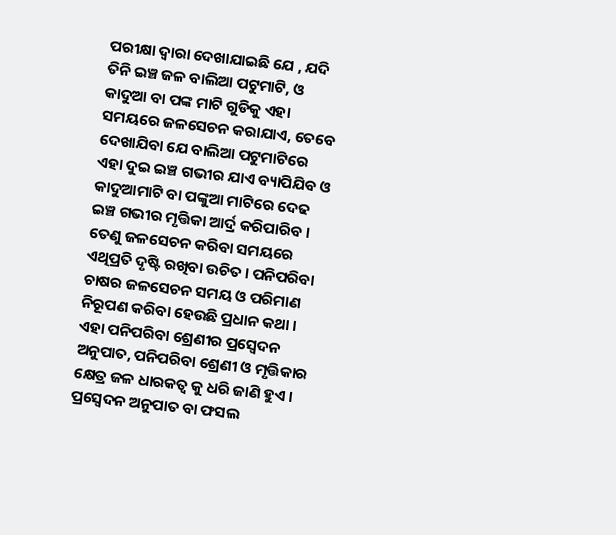ପରୀକ୍ଷା ଦ୍ଵାରା ଦେଖାଯାଇଛି ଯେ , ଯଦି ତିନି ଇଞ୍ଚ ଜଳ ବାଲିଆ ପଟୁମାଟି, ଓ କାଦୁଆ ବା ପଙ୍କ ମାଟି ଗୁଡିକୁ ଏହା ସମୟରେ ଜଳସେଚନ କରାଯାଏ, ତେବେ ଦେଖାଯିବା ଯେ ବାଲିଆ ପଟୁମାଟିରେ ଏହା ଦୁଇ ଇଞ୍ଚ ଗଭୀର ଯାଏ ବ୍ୟାପିଯିବ ଓ କାଦୁଆମାଟି ବା ପଙ୍କୁଆ ମାଟିରେ ଦେଢ ଇଞ୍ଚ ଗଭୀର ମୃତ୍ତିକା ଆର୍ଦ୍ର କରିପାରିବ । ତେଣୁ ଜଳସେଚନ କରିବା ସମୟରେ ଏଥିପ୍ରତି ଦୃଷ୍ଟି ରଖିବା ଉଚିତ । ପନିପରିବା ଚାଷର ଜଳସେଚନ ସମୟ ଓ ପରିମାଣ ନିରୂପଣ କରିବା ହେଉଛି ପ୍ରଧାନ କଥା । ଏହା ପନିପରିବା ଶ୍ରେଣୀର ପ୍ରସ୍ଵେଦନ ଅନୁପାତ, ପନିପରିବା ଶ୍ରେଣୀ ଓ ମୃତ୍ତିକାର କ୍ଷେତ୍ର ଜଳ ଧାରକତ୍ଵ କୁ ଧରି ଜାଣି ହୁଏ । ପ୍ରସ୍ଵେଦନ ଅନୁପାତ ବା ଫସଲ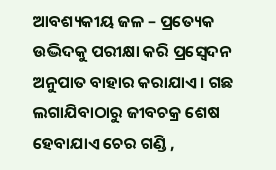ଆବଶ୍ୟକୀୟ ଜଳ – ପ୍ରତ୍ୟେକ ଉଦ୍ଭିଦକୁ ପରୀକ୍ଷା କରି ପ୍ରସ୍ଵେଦନ ଅନୁପାତ ବାହାର କରାଯାଏ । ଗଛ ଲଗାଯିବାଠାରୁ ଜୀବଚକ୍ର ଶେଷ ହେବାଯାଏ ଚେର ଗଣ୍ଡି ,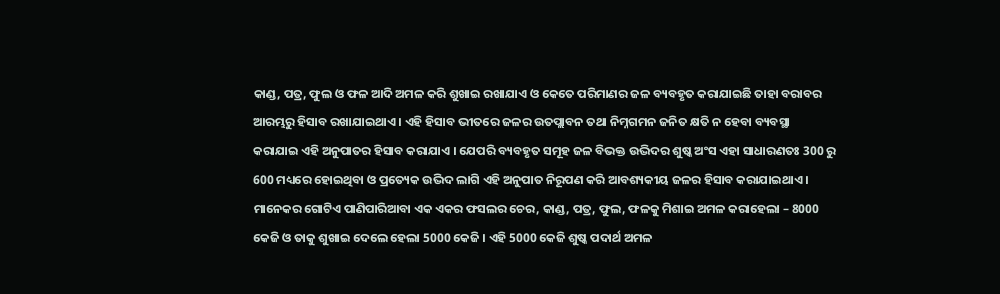କାଣ୍ଡ, ପତ୍ର, ଫୁଲ ଓ ଫଳ ଆଦି ଅମଳ କରି ଶୁଖାଇ ରଖାଯାଏ ଓ କେତେ ପରିମାଣର ଜଳ ବ୍ୟବହୃତ କରାଯାଇଛି ତାହା ବରାବର ଆରମ୍ଭରୁ ହିସାବ ରଖାଯାଇଥାଏ । ଏହି ହିସାବ ଭୀତରେ ଜଳର ଉତପ୍ଲାବନ ତଥା ନିମ୍ନଗମନ ଜନିତ କ୍ଷତି ନ ହେବା ବ୍ୟବସ୍ଥା କରାଯାଇ ଏହି ଅନୁପାତର ହିସାବ କରାଯାଏ । ଯେପରି ବ୍ୟବହୃତ ସମୂହ ଜଳ ବିଭକ୍ତ ଉଦ୍ଭିଦର ଶୁଷ୍କ ଅଂସ ଏହା ସାଧାରଣତଃ 300 ରୁ 600 ମଧ୍ୟରେ ହୋଇଥିବା ଓ ପ୍ରତ୍ୟେକ ଉଦ୍ଭିଦ ଲାଗି ଏହି ଅନୁପାତ ନିରୂପଣ କରି ଆବଶ୍ୟକୀୟ ଜଳର ହିସାବ କରାଯାଇଥାଏ । ମାନେକର ଗୋଟିଏ ପାଣିପାରିଆବା ଏକ ଏକର ଫସଲର ଚେର, କାଣ୍ଡ, ପତ୍ର, ଫୁଲ, ଫଳକୁ ମିଶାଇ ଅମଳ କରାହେଲା – 8000 କେଜି ଓ ତାକୁ ଶୁଖାଇ ଦେଲେ ହେଲା 5000 କେଜି । ଏହି 5000 କେଜି ଶୁଷ୍କ ପଦାର୍ଥ ଅମଳ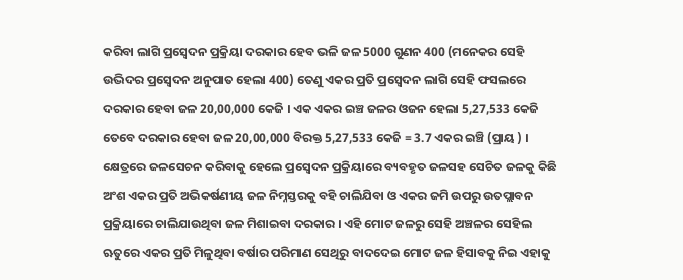କରିବା ଲାଗି ପ୍ରସ୍ଵେଦନ ପ୍ରକ୍ରିୟା ଦରକାର ହେବ ଭଳି ଜଳ 5000 ଗୁଣନ 400 (ମନେକର ସେହି ଉଦ୍ଭିଦର ପ୍ରସ୍ଵେଦନ ଅନୁପାତ ହେଲା 400) ତେଣୁ ଏକର ପ୍ରତି ପ୍ରସ୍ଵେଦନ ଲାଗି ସେହି ଫସଲରେ ଦରକାର ହେବା ଜଳ 20,00,000 କେଜି । ଏକ ଏକର ଇଞ୍ଚ ଜଳର ଓଜନ ହେଲା 5,27,533 କେଜି ତେବେ ଦରକାର ହେବା ଜଳ 20,00,000 ବିରକ୍ତ 5,27,533 କେଜି = 3.7 ଏକର ଇଞ୍ଚି (ପ୍ରାୟ ) । କ୍ଷେତ୍ରରେ ଜଳସେଚନ କରିବାକୁ ହେଲେ ପ୍ରସ୍ଵେଦନ ପ୍ରକ୍ରିୟାରେ ବ୍ୟବହୃତ ଜଳସହ ସେଚିତ ଜଳକୁ କିଛି ଅଂଶ ଏକର ପ୍ରତି ଅଭିକର୍ଷଣୀୟ ଜଳ ନିମ୍ନସ୍ତରକୁ ବହି ଚାଲିଯିବା ଓ ଏକର ଜମି ଉପରୁ ଉତପ୍ଲାବନ ପ୍ରକ୍ରିୟାରେ ଚାଲିଯାଉଥିବା ଜଳ ମିଶାଇବା ଦରକାର । ଏହି ମୋଟ ଜଳରୁ ସେହି ଅଞ୍ଚଳର ସେହିଲ ଋତୁରେ ଏକର ପ୍ରତି ମିଳୁଥିବା ବର୍ଷାର ପରିମାଣ ସେଥିରୁ ବାଦଦେଇ ମୋଟ ଜଳ ହିସାବକୁ ନିଇ ଏହାକୁ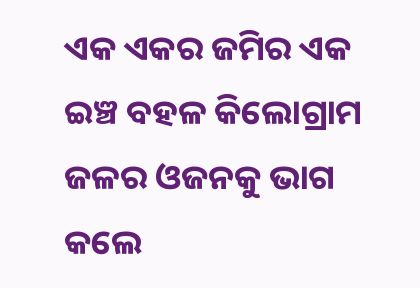ଏକ ଏକର ଜମିର ଏକ ଇଞ୍ଚ ବହଳ କିଲୋଗ୍ରାମ ଜଳର ଓଜନକୁ ଭାଗ କଲେ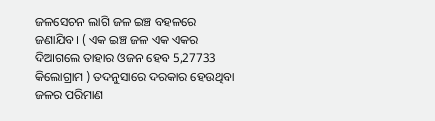ଜଳସେଚନ ଲାଗି ଜଳ ଇଞ୍ଚ ବହଳରେ ଜଣାଯିବ। ( ଏକ ଇଞ୍ଚ ଜଳ ଏକ ଏକର ଦିଆଗଲେ ତାହାର ଓଜନ ହେବ 5,27733 କିଲୋଗ୍ରାମ ) ତଦନୁସାରେ ଦରକାର ହେଉଥିବା ଜଳର ପରିମାଣ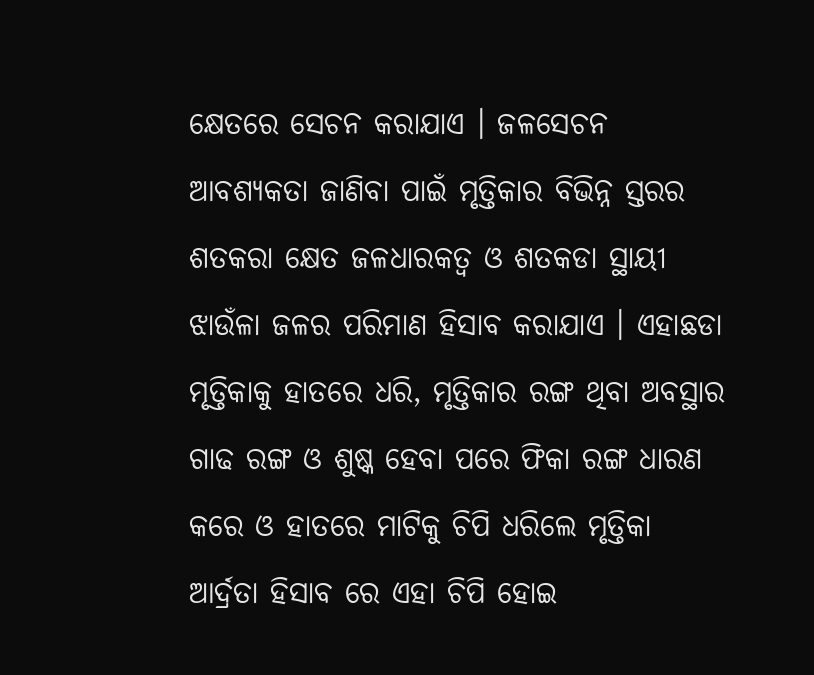କ୍ଷେତରେ ସେଚନ କରାଯାଏ । ଜଳସେଚନ ଆବଶ୍ୟକତା ଜାଣିବା ପାଇଁ ମୃତ୍ତିକାର ବିଭିନ୍ନ ସ୍ତରର ଶତକରା କ୍ଷେତ ଜଳଧାରକତ୍ଵ ଓ ଶତକଡା ସ୍ଥାୟୀ ଝାଉଁଳା ଜଳର ପରିମାଣ ହିସାବ କରାଯାଏ । ଏହାଛଡା ମୃତ୍ତିକାକୁ ହାତରେ ଧରି, ମୃତ୍ତିକାର ରଙ୍ଗ ଥିବା ଅବସ୍ଥାର ଗାଢ ରଙ୍ଗ ଓ ଶୁଷ୍କ ହେବା ପରେ ଫିକା ରଙ୍ଗ ଧାରଣ କରେ ଓ ହାତରେ ମାଟିକୁ ଚିପି ଧରିଲେ ମୃତ୍ତିକା ଆର୍ଦ୍ରତା ହିସାବ ରେ ଏହା ଚିପି ହୋଇ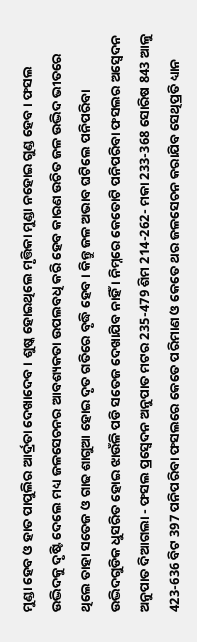ମୁଣ୍ଡା ହେବ ଓ ହାତ ପାପୁଲିର ଆର୍ଦ୍ରତା ଦେଖାଦେବ । ଶୁଷ୍କ ହୋଇଥିଲେ ମୃତ୍ତିକା ମୁଣ୍ଡା ନହୋଇ ଗୁଣ୍ଡ ହେବ। ଫସଲ ଉଦ୍ଭିଦକୁ ଦୃଷ୍ଟି ଦେଲେ ମଧ୍ୟ ଜଳସେଚନର ଆବଶ୍ୟକତା ଉପଲବଧି କରି ହେବ କାରଣ ଉଚିତ ଜଳ ଉଦ୍ଭିଦ ଭୀତରେ ଥିଲେ ତାହା ସତେଜ ଓ ଗାଢ ଶାଗୁଆ ହୋଇ ଦୃତ ଗତିରେ ବୃଦ୍ଧି ହେବ । କିନ୍ତୁ ଜଳ ଅଭାବ ଘଟିଲେ ପନିପରିବା ଉଦ୍ଭିଦଗୁଡିକ ଧୁସରିତ ହୋଇ ଝାଉଁଳି ପଡି ସତେଜ ଦେଖାଯିବ ନାହିଁ । ନିମ୍ନରେ କେତୋଟି ପନିପରିବା ଫସଲର ଅସ୍ଵେଦନ ଅନୁପାତ ଦିଆଗଲା - ଫସଲ ପ୍ରସ୍ଵେଦନ ଅନୁପାତ ମଟର 235-479 ଶିମ 214-262- ମକା 233-368 ସୋରିଷ 843 ଆଳୁ 423-636 ବିଟ 397 ପନିପରିବା ଫସଲରେ କେତେ ପରିମାଣ ଓ କେତେ ଥର ଜଳସେଚନ କରାଯିବ ସେଥିପ୍ରତି ଧ୍ୟାନ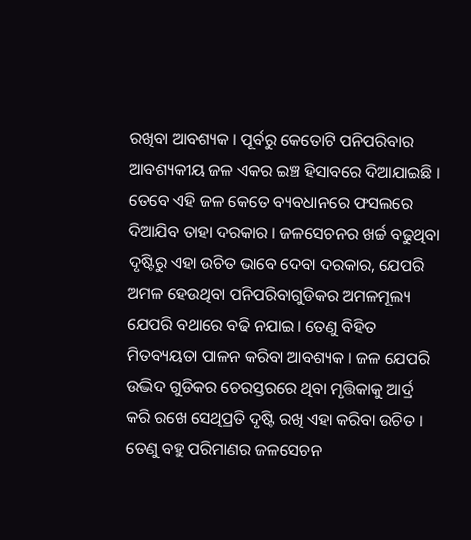ରଖିବା ଆବଶ୍ୟକ । ପୂର୍ବରୁ କେତୋଟି ପନିପରିବାର ଆବଶ୍ୟକୀୟ ଜଳ ଏକର ଇଞ୍ଚ ହିସାବରେ ଦିଆଯାଇଛି । ତେବେ ଏହି ଜଳ କେତେ ବ୍ୟବଧାନରେ ଫସଲରେ ଦିଆଯିବ ତାହା ଦରକାର । ଜଳସେଚନର ଖର୍ଚ୍ଚ ବଢୁଥିବା ଦୃଷ୍ଟିରୁ ଏହା ଉଚିତ ଭାବେ ଦେବା ଦରକାର, ଯେପରି ଅମଳ ହେଉଥିବା ପନିପରିବାଗୁଡିକର ଅମଳମୂଲ୍ୟ ଯେପରି ବଥାରେ ବଢି ନଯାଇ। ତେଣୁ ବିହିତ ମିତବ୍ୟୟତା ପାଳନ କରିବା ଆବଶ୍ୟକ । ଜଳ ଯେପରି ଉଦ୍ଭିଦ ଗୁଡିକର ଚେରସ୍ତରରେ ଥିବା ମୃତ୍ତିକାକୁ ଆର୍ଦ୍ର କରି ରଖେ ସେଥିପ୍ରତି ଦୃଷ୍ଟି ରଖି ଏହା କରିବା ଉଚିତ । ତେଣୁ ବହୁ ପରିମାଣର ଜଳସେଚନ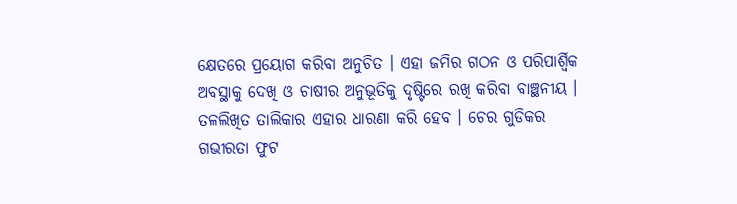କ୍ଷେତରେ ପ୍ରୟୋଗ କରିବା ଅନୁଚିତ । ଏହା ଜମିର ଗଠନ ଓ ପରିପାର୍ଶ୍ଵିକ ଅବସ୍ଥାକୁ ଦେଖି ଓ ଚାଷୀର ଅନୁଭୂତିକୁ ଦୃଷ୍ଟିରେ ରଖି କରିବା ବାଞ୍ଛନୀୟ । ତଳଲିଖିତ ତାଲିକାର ଏହାର ଧାରଣା କରି ହେବ । ଚେର ଗୁଡିକର ଗଭୀରତା ଫୁଟ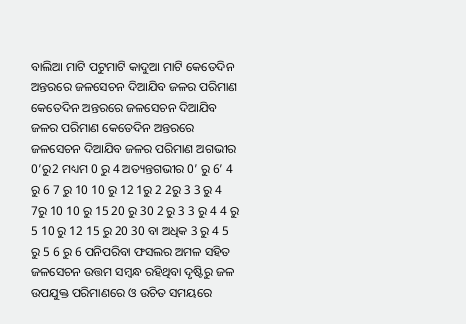ବାଲିଆ ମାଟି ପଟୁମାଟି କାଦୁଆ ମାଟି କେତେଦିନ ଅନ୍ତରରେ ଜଳସେଚନ ଦିଆଯିବ ଜଳର ପରିମାଣ କେତେଦିନ ଅନ୍ତରରେ ଜଳସେଚନ ଦିଆଯିବ ଜଳର ପରିମାଣ କେତେଦିନ ଅନ୍ତରରେ ଜଳସେଚନ ଦିଆଯିବ ଜଳର ପରିମାଣ ଅଗଭୀର 0’ରୁ2 ମଧ୍ୟମ 0 ରୁ 4 ଅତ୍ୟନ୍ତଗଭୀର 0’ ରୁ 6’ 4 ରୁ 6 7 ରୁ 10 10 ରୁ 12 1ରୁ 2 2ରୁ 3 3 ରୁ 4 7ରୁ 10 10 ରୁ 15 20 ରୁ 30 2 ରୁ 3 3 ରୁ 4 4 ରୁ 5 10 ରୁ 12 15 ରୁ 20 30 ବା ଅଧିକ 3 ରୁ 4 5 ରୁ 5 6 ରୁ 6 ପନିପରିବା ଫସଲର ଅମଳ ସହିତ ଜଳସେଚନ ଉତ୍ତମ ସମ୍ବନ୍ଧ ରହିଥିବା ଦୃଷ୍ଟିରୁ ଜଳ ଉପଯୁକ୍ତ ପରିମାଣରେ ଓ ଉଚିତ ସମୟରେ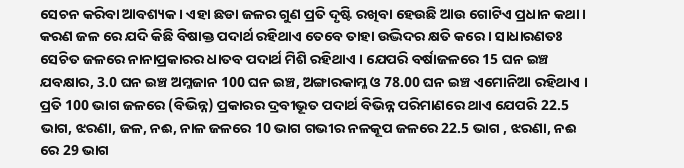ସେଚନ କରିବା ଆବଶ୍ୟକ । ଏହା ଛଡା ଜଳର ଗୁଣ ପ୍ରତି ଦୃଷ୍ଟି ରଖିବା ହେଉଛି ଆଉ ଗୋଟିଏ ପ୍ରଧାନ କଥା । କରଣ ଜଳ ରେ ଯଦି କିଛି ବିଷାକ୍ତ ପଦାର୍ଥ ରହିଥାଏ ତେବେ ତାହା ଉଦ୍ଭିଦର କ୍ଷତି କରେ । ସାଧାରଣତଃ ସେଚିତ ଜଳରେ ନାନାପ୍ରକାରର ଧାତବ ପଦାର୍ଥ ମିଶି ରହିଥାଏ । ଯେପରି ବର୍ଷାଜଳରେ 15 ଘନ ଇଞ୍ଚ ଯବକ୍ଷାର, 3.0 ଘନ ଇଞ୍ଚ ଅମ୍ଳଜାନ 100 ଘନ ଇଞ୍ଚ, ଅଙ୍ଗାରକାମ୍ଳ ଓ 78.00 ଘନ ଇଞ୍ଚ ଏମୋନିଆ ରହିଥାଏ । ପ୍ରତି 100 ଭାଗ ଜଳରେ (ବିଭିନ୍ନ) ପ୍ରକାରର ଦ୍ରବୀଭୂତ ପଦାର୍ଥ ବିଭିନ୍ନ ପରିମାଣରେ ଥାଏ ଯେପରି 22.5 ଭାଗ, ଝରଣା, ଜଳ, ନଈ, ନାଳ ଜଳରେ 10 ଭାଗ ଗଭୀର ନଳକୂପ ଜଳରେ 22.5 ଭାଗ , ଝରଣା, ନଈ ରେ 29 ଭାଗ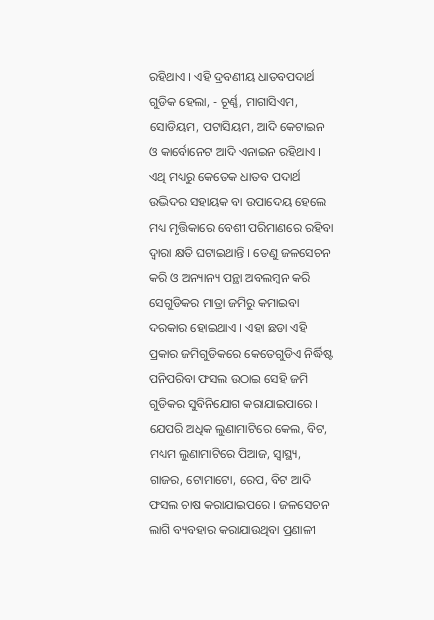ରହିଥାଏ । ଏହି ଦ୍ରବଣୀୟ ଧାତବପଦାର୍ଥ ଗୁଡିକ ହେଲା, - ଚୂର୍ଣ୍ଣ, ମାଗାସିଏମ, ସୋଡିୟମ, ପଟାସିୟମ, ଆଦି କେଟାଇନ ଓ କାର୍ବୋନେଟ ଆଦି ଏନାଇନ ରହିଥାଏ । ଏଥି ମଧ୍ୟରୁ କେତେକ ଧାତବ ପଦାର୍ଥ ଉଦ୍ଭିଦର ସହାୟକ ବା ଉପାଦେୟ ହେଲେ ମଧ୍ୟ ମୃତ୍ତିକାରେ ବେଶୀ ପରିମାଣରେ ରହିବା ଦ୍ଵାରା କ୍ଷତି ଘଟାଇଥାନ୍ତି । ତେଣୁ ଜଳସେଚନ କରି ଓ ଅନ୍ୟାନ୍ୟ ପନ୍ଥା ଅବଲମ୍ବନ କରି ସେଗୁଡିକର ମାତ୍ରା ଜମିରୁ କମାଇବା ଦରକାର ହୋଇଥାଏ । ଏହା ଛଡା ଏହି ପ୍ରକାର ଜମିଗୁଡିକରେ କେତେଗୁଡିଏ ନିର୍ଦ୍ଧିଷ୍ଟ ପନିପରିବା ଫସଲ ଉଠାଇ ସେହି ଜମି ଗୁଡିକର ସୁବିନିଯୋଗ କରାଯାଇପାରେ । ଯେପରି ଅଧିକ ଲୁଣାମାଟିରେ କେଲ, ବିଟ, ମଧ୍ୟମ ଲୁଣାମାଟିରେ ପିଆଜ, ସ୍ୱାସ୍ଥ୍ୟ, ଗାଜର, ଟୋମାଟୋ, ରେପ, ବିଟ ଆଦି ଫସଲ ଚାଷ କରାଯାଇପରେ । ଜଳସେଚନ ଲାଗି ବ୍ୟବହାର କରାଯାଉଥିବା ପ୍ରଣାଳୀ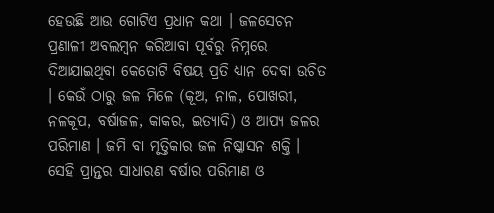ହେଉଛି ଆଉ ଗୋଟିଏ ପ୍ରଧାନ କଥା । ଜଳସେଚନ ପ୍ରଣାଳୀ ଅବଲମ୍ବନ କରିଆବା ପୂର୍ବରୁ ନିମ୍ନରେ ଦିଆଯାଇଥିବା କେତୋଟି ବିଷୟ ପ୍ରତି ଧ୍ୟାନ ଦେବା ଉଚିତ । କେଉଁ ଠାରୁ ଜଳ ମିଳେ (କୂଅ, ନାଳ, ପୋଖରୀ, ନଳକୂପ, ବର୍ଷାଜଳ, କାକର, ଇତ୍ୟାଦି) ଓ ଆପ୍ୟ ଜଳର ପରିମାଣ । ଜମି ବା ମୃତ୍ତିକାର ଜଳ ନିଷ୍କାସନ ଶକ୍ତି । ସେହି ପ୍ରାନ୍ତର ସାଧାରଣ ବର୍ଷାର ପରିମାଣ ଓ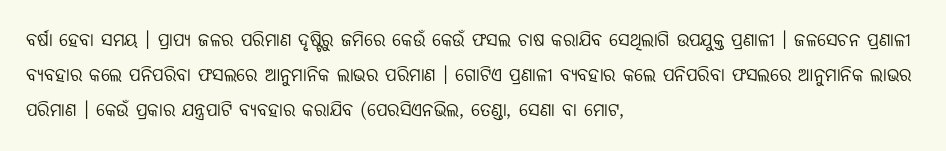ବର୍ଷା ହେବା ସମୟ । ପ୍ରାପ୍ୟ ଜଳର ପରିମାଣ ଦୃଷ୍ଟିରୁ ଜମିରେ କେଉଁ କେଉଁ ଫସଲ ଚାଷ କରାଯିବ ସେଥିଲାଗି ଉପଯୁକ୍ତ ପ୍ରଣାଳୀ । ଜଳସେଚନ ପ୍ରଣାଳୀ ବ୍ୟବହାର କଲେ ପନିପରିବା ଫସଲରେ ଆନୁମାନିକ ଲାଭର ପରିମାଣ । ଗୋଟିଏ ପ୍ରଣାଳୀ ବ୍ୟବହାର କଲେ ପନିପରିବା ଫସଲରେ ଆନୁମାନିକ ଲାଭର ପରିମାଣ । କେଉଁ ପ୍ରକାର ଯନ୍ତ୍ରପାଟି ବ୍ୟବହାର କରାଯିବ (ପେରସିଏନଭିଲ, ତେଣ୍ଡା, ସେଣା ବା ମୋଟ,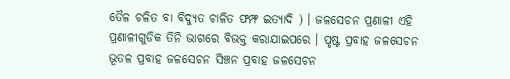ତୈଳ ଚଳିତ ବା ବିଦ୍ୟୁତ ଚାଳିତ ଫମ୍ଫ ଇତ୍ୟାଦି ) । ଜଳସେଚନ ପ୍ରଣାଳୀ ଏହି ପ୍ରଣାଳୀଗୁଡିକ ତିନି ଭାଗରେ ବିଭକ୍ତ କରାଯାଇପରେ । ପୃଷ୍ଟ ପ୍ରବାହ ଜଳସେଚନ ଭୂତଳ ପ୍ରବାହ ଜଳସେଚନ ସିଞ୍ଚନ ପ୍ରବାହ ଜଳସେଚନ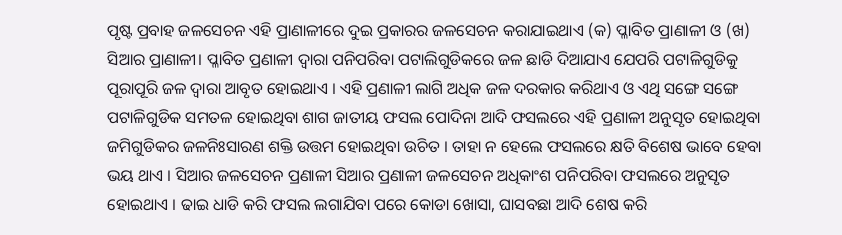ପୃଷ୍ଟ ପ୍ରବାହ ଜଳସେଚନ ଏହି ପ୍ରାଣାଳୀରେ ଦୁଇ ପ୍ରକାରର ଜଳସେଚନ କରାଯାଇଥାଏ (କ) ପ୍ଳାବିତ ପ୍ରାଣାଳୀ ଓ (ଖ) ସିଆର ପ୍ରାଣାଳୀ। ପ୍ଳାବିତ ପ୍ରଣାଳୀ ଦ୍ଵାରା ପନିପରିବା ପଟାଲିଗୁଡିକରେ ଜଳ ଛାଡି ଦିଆଯାଏ ଯେପରି ପଟାଳିଗୁଡିକୁ ପୂରାପୂରି ଜଳ ଦ୍ଵାରା ଆବୃତ ହୋଇଥାଏ । ଏହି ପ୍ରଣାଳୀ ଲାଗି ଅଧିକ ଜଳ ଦରକାର କରିଥାଏ ଓ ଏଥି ସଙ୍ଗେ ସଙ୍ଗେ ପଟାଳିଗୁଡିକ ସମତଳ ହୋଇଥିବା ଶାଗ ଜାତୀୟ ଫସଲ ପୋଦିନା ଆଦି ଫସଲରେ ଏହି ପ୍ରଣାଳୀ ଅନୁସୃତ ହୋଇଥିବା ଜମିଗୁଡିକର ଜଳନିଃସାରଣ ଶକ୍ତି ଉତ୍ତମ ହୋଇଥିବା ଉଚିତ । ତାହା ନ ହେଲେ ଫସଲରେ କ୍ଷତି ବିଶେଷ ଭାବେ ହେବା ଭୟ ଥାଏ । ସିଆର ଜଳସେଚନ ପ୍ରଣାଳୀ ସିଆର ପ୍ରଣାଳୀ ଜଳସେଚନ ଅଧିକାଂଶ ପନିପରିବା ଫସଲରେ ଅନୁସୃତ ହୋଇଥାଏ । ଢାଇ ଧାଡି କରି ଫସଲ ଲଗାଯିବା ପରେ କୋଡା ଖୋସା, ଘାସବଛା ଆଦି ଶେଷ କରି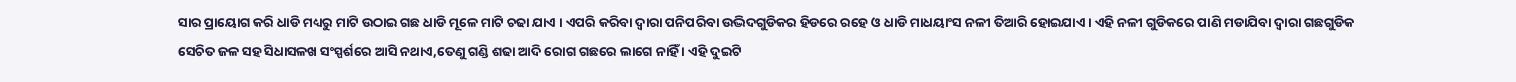ସାର ପ୍ରାୟୋଗ କରି ଧାଡି ମଧ୍ୟରୁ ମାଟି ଉଠାଇ ଗଛ ଧାଡି ମୂଳେ ମାଟି ଚଢା ଯାଏ । ଏପରି କରିବା ଦ୍ଵାରା ପନିପରିବା ଉଦ୍ଭିଦଗୁଡିକର ହିଡରେ ରହେ ଓ ଧାଡି ମାଧୟାଂସ ନଳୀ ତିଆରି ହୋଇଯାଏ । ଏହି ନଳୀ ଗୁଡିକରେ ପାଣି ମଡାଯିବା ଦ୍ଵାରା ଗଛଗୁଡିକ ସେଚିତ ଜଳ ସହ ସିଧାସଳଖ ସଂସ୍ପର୍ଶରେ ଆସି ନଥାଏ,ତେଣୁ ଗଣ୍ଡି ଶଢା ଆଦି ରୋଗ ଗଛରେ ଲାଗେ ନାହିଁ । ଏହି ଦୁଇଟି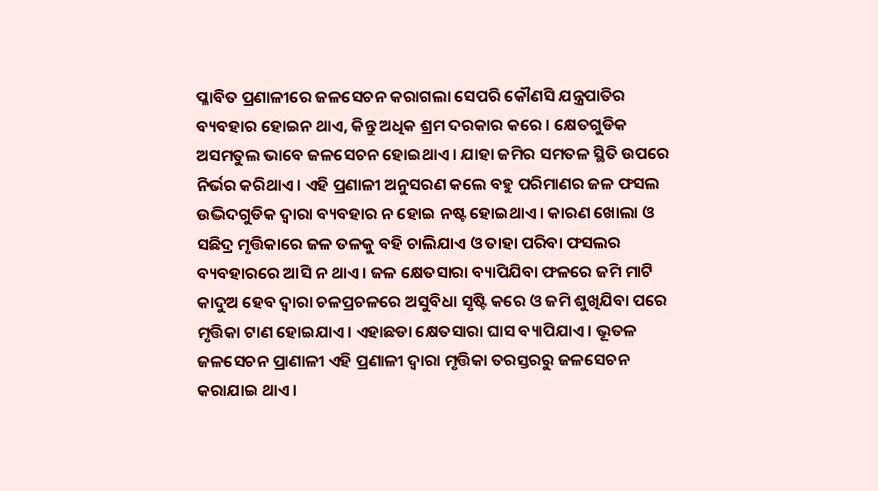ପ୍ଳାବିତ ପ୍ରଣାଳୀରେ ଜଳସେଚନ କରାଗଲା ସେପରି କୌଣସି ଯନ୍ତ୍ରପାତିର ବ୍ୟବହାର ହୋଇନ ଥାଏ, କିନ୍ତୁ ଅଧିକ ଶ୍ରମ ଦରକାର କରେ । କ୍ଷେତଗୁଡିକ ଅସମତୁଲ ଭାବେ ଜଳସେଚନ ହୋଇଥାଏ । ଯାହା ଜମିର ସମତଳ ସ୍ଥିତି ଉପରେ ନିର୍ଭର କରିଥାଏ । ଏହି ପ୍ରଣାଳୀ ଅନୁସରଣ କଲେ ବହୁ ପରିମାଣର ଜଳ ଫସଲ ଉଦ୍ଭିଦଗୁଡିକ ଦ୍ଵାରା ବ୍ୟବହାର ନ ହୋଇ ନଷ୍ଟ ହୋଇଥାଏ । କାରଣ ଖୋଲା ଓ ସଛିଦ୍ର ମୃତ୍ତିକାରେ ଜଳ ତଳକୁ ବହି ଚାଲିଯାଏ ଓ ତାହା ପରିବା ଫସଲର ବ୍ୟବହାରରେ ଆସି ନ ଥାଏ । ଜଳ କ୍ଷେତସାରା ବ୍ୟାପିଯିବା ଫଳରେ ଜମି ମାଟି କାଦୁଅ ହେବ ଦ୍ଵାରା ଚଳପ୍ରଚଳରେ ଅସୁବିଧା ସୃଷ୍ଟି କରେ ଓ ଜମି ଶୁଖିଯିବା ପରେ ମୃତ୍ତିକା ଟାଣ ହୋଇଯାଏ । ଏହାଛଡା କ୍ଷେତସାରା ଘାସ ବ୍ୟାପିଯାଏ । ଭୂତଳ ଜଳସେଚନ ପ୍ରାଣାଳୀ ଏହି ପ୍ରଣାଳୀ ଦ୍ଵାରା ମୃତ୍ତିକା ତରସ୍ତରରୁ ଜଳସେଚନ କରାଯାଇ ଥାଏ ।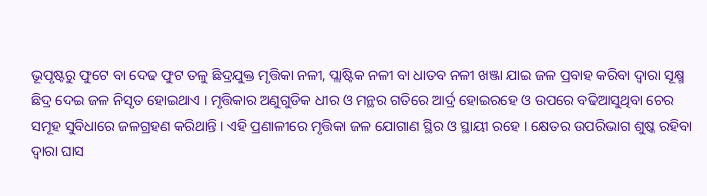ଭୂପୃଷ୍ଟରୁ ଫୁଟେ ବା ଦେଢ ଫୁଟ ତଳୁ ଛିଦ୍ରଯୁକ୍ତ ମୃତ୍ତିକା ନଳୀ, ପ୍ଲାଷ୍ଟିକ ନଳୀ ବା ଧାତବ ନଳୀ ଖଞ୍ଜା ଯାଇ ଜଳ ପ୍ରବାହ କରିବା ଦ୍ଵାରା ସୂକ୍ଷ୍ମ ଛିଦ୍ର ଦେଇ ଜଳ ନିସୃତ ହୋଇଥାଏ । ମୃତ୍ତିକାର ଅଣୁଗୁଡିକ ଧୀର ଓ ମନ୍ଥର ଗତିରେ ଆର୍ଦ୍ର ହୋଇରହେ ଓ ଉପରେ ବଢିଆସୁଥିବା ଚେର ସମୂହ ସୁବିଧାରେ ଜଳଗ୍ରହଣ କରିଥାନ୍ତି । ଏହି ପ୍ରଣାଳୀରେ ମୃତ୍ତିକା ଜଳ ଯୋଗାଣ ସ୍ଥିର ଓ ସ୍ଥାୟୀ ରହେ । କ୍ଷେତର ଉପରିଭାଗ ଶୁଷ୍କ ରହିବା ଦ୍ଵାରା ଘାସ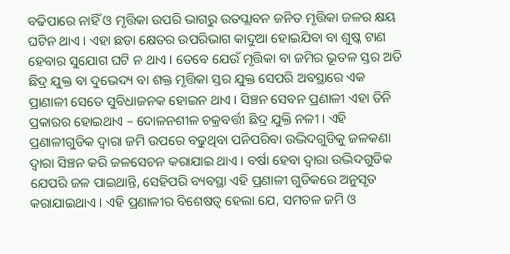ବଢିପାରେ ନାହିଁ ଓ ମୃତ୍ତିକା ଉପରି ଭାଗରୁ ଉତପ୍ଲାବନ ଜନିତ ମୃତ୍ତିକା ଜଳର କ୍ଷୟ ଘଟିନ ଥାଏ । ଏହା ଛଡା କ୍ଷେତର ଉପରିଭାଗ କାଦୁଆ ହୋଇଯିବା ବା ଶୁଷ୍କ ଟାଣ ହେବାର ସୁଯୋଗ ଘଟି ନ ଥାଏ । ତେବେ ଯେଉଁ ମୃତ୍ତିକା ବା ଜମିର ଭୂତଳ ସ୍ତର ଅତି ଛିଦ୍ର ଯୁକ୍ତ ବା ଦୁଭେଦ୍ୟ ବା ଶକ୍ତ ମୃତ୍ତିକା ସ୍ତର ଯୁକ୍ତ ସେପରି ଅବସ୍ଥାରେ ଏକ ପ୍ରାଣାଳୀ ସେତେ ସୁବିଧାଜନକ ହୋଇନ ଥାଏ । ସିଞ୍ଚନ ସେବନ ପ୍ରଣାଳୀ ଏହା ତିନି ପ୍ରକାରର ହୋଇଥାଏ – ଦୋଳନଶୀଳ ଚକ୍ରବର୍ତ୍ତୀ ଛିଦ୍ର ଯୁକ୍ତି ନଳୀ । ଏହି ପ୍ରଣାଳୀଗୁଡିକ ଦ୍ଵାରା ଜମି ଉପରେ ବଢୁଥିବା ପନିପରିବା ଉଦ୍ଭିଦଗୁଡିକୁ ଜଳକଣା ଦ୍ଵାରା ସିଞ୍ଚନ କରି ଜଳସେଚନ କରାଯାଇ ଥାଏ । ବର୍ଷା ହେବା ଦ୍ଵାରା ଉଦ୍ଭିଦଗୁଡିକ ଯେପରି ଜଳ ପାଇଥାନ୍ତି, ସେହିପରି ବ୍ୟବସ୍ଥା ଏହି ପ୍ରଣାଳୀ ଗୁଡିକରେ ଅନୁସୃତ କରାଯାଇଥାଏ । ଏହି ପ୍ରଣାଳୀର ବିଶେଷତ୍ଵ ହେଲା ଯେ, ସମତଳ ଜମି ଓ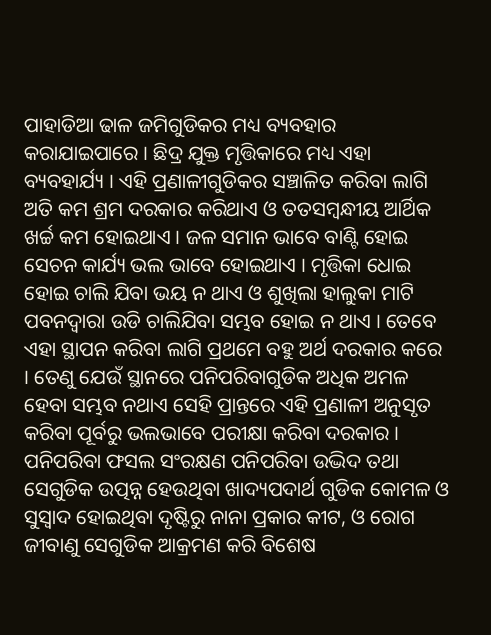ପାହାଡିଆ ଢାଳ ଜମିଗୁଡିକର ମଧ୍ୟ ବ୍ୟବହାର କରାଯାଇପାରେ । ଛିଦ୍ର ଯୁକ୍ତ ମୃତ୍ତିକାରେ ମଧ୍ୟ ଏହା ବ୍ୟବହାର୍ଯ୍ୟ । ଏହି ପ୍ରଣାଳୀଗୁଡିକର ସଞ୍ଚାଳିତ କରିବା ଲାଗି ଅତି କମ ଶ୍ରମ ଦରକାର କରିଥାଏ ଓ ତତସମ୍ବନ୍ଧୀୟ ଆର୍ଥିକ ଖର୍ଚ୍ଚ କମ ହୋଇଥାଏ । ଜଳ ସମାନ ଭାବେ ବାଣ୍ଟି ହୋଇ ସେଚନ କାର୍ଯ୍ୟ ଭଲ ଭାବେ ହୋଇଥାଏ । ମୃତ୍ତିକା ଧୋଇ ହୋଇ ଚାଲି ଯିବା ଭୟ ନ ଥାଏ ଓ ଶୁଖିଲା ହାଲୁକା ମାଟି ପବନଦ୍ଵାରା ଉଡି ଚାଲିଯିବା ସମ୍ଭବ ହୋଇ ନ ଥାଏ । ତେବେ ଏହା ସ୍ଥାପନ କରିବା ଲାଗି ପ୍ରଥମେ ବହୁ ଅର୍ଥ ଦରକାର କରେ । ତେଣୁ ଯେଉଁ ସ୍ଥାନରେ ପନିପରିବାଗୁଡିକ ଅଧିକ ଅମଳ ହେବା ସମ୍ଭବ ନଥାଏ ସେହି ପ୍ରାନ୍ତରେ ଏହି ପ୍ରଣାଳୀ ଅନୁସୃତ କରିବା ପୂର୍ବରୁ ଭଲଭାବେ ପରୀକ୍ଷା କରିବା ଦରକାର । ପନିପରିବା ଫସଲ ସଂରକ୍ଷଣ ପନିପରିବା ଉଦ୍ଭିଦ ତଥା ସେଗୁଡିକ ଉତ୍ପନ୍ନ ହେଉଥିବା ଖାଦ୍ୟପଦାର୍ଥ ଗୁଡିକ କୋମଳ ଓ ସୁସ୍ଵାଦ ହୋଇଥିବା ଦୃଷ୍ଟିରୁ ନାନା ପ୍ରକାର କୀଟ, ଓ ରୋଗ ଜୀବାଣୁ ସେଗୁଡିକ ଆକ୍ରମଣ କରି ବିଶେଷ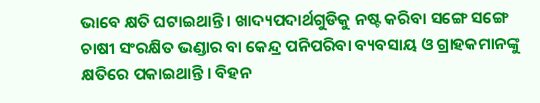ଭାବେ କ୍ଷତି ଘଟାଇଥାନ୍ତି । ଖାଦ୍ୟପଦାର୍ଥଗୁଡିକୁ ନଷ୍ଟ କରିବା ସଙ୍ଗେ ସଙ୍ଗେ ଚାଷୀ ସଂରକ୍ଷିତ ଭଣ୍ଡାର ବା କେନ୍ଦ୍ର ପନିପରିବା ବ୍ୟବସାୟ ଓ ଗ୍ରାହକମାନଙ୍କୁ କ୍ଷତିରେ ପକାଇଥାନ୍ତି । ବିହନ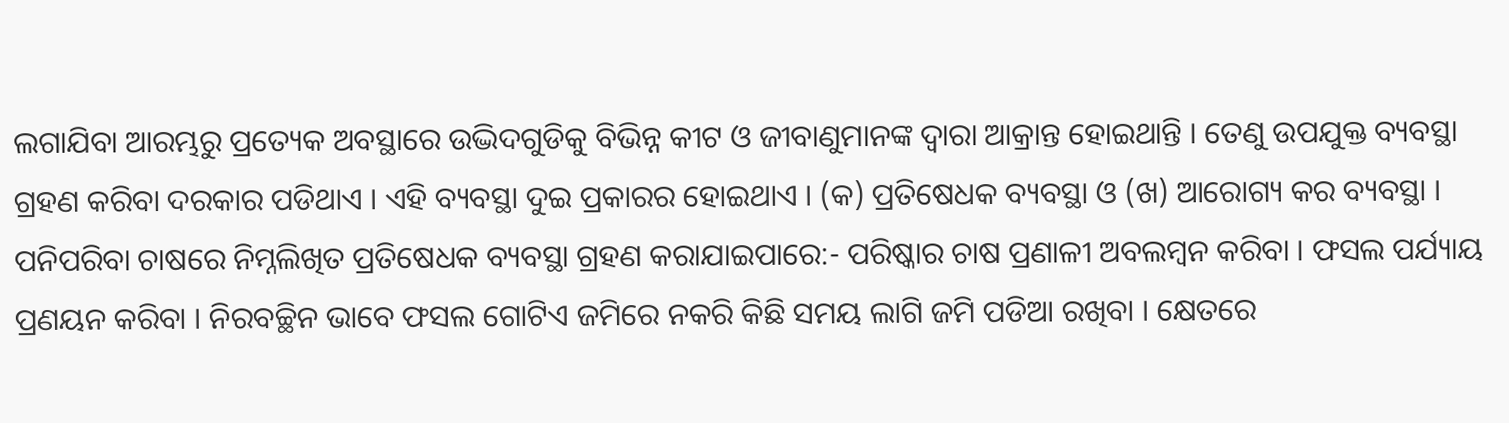ଲଗାଯିବା ଆରମ୍ଭରୁ ପ୍ରତ୍ୟେକ ଅବସ୍ଥାରେ ଉଦ୍ଭିଦଗୁଡିକୁ ବିଭିନ୍ନ କୀଟ ଓ ଜୀବାଣୁମାନଙ୍କ ଦ୍ଵାରା ଆକ୍ରାନ୍ତ ହୋଇଥାନ୍ତି । ତେଣୁ ଉପଯୁକ୍ତ ବ୍ୟବସ୍ଥା ଗ୍ରହଣ କରିବା ଦରକାର ପଡିଥାଏ । ଏହି ବ୍ୟବସ୍ଥା ଦୁଇ ପ୍ରକାରର ହୋଇଥାଏ । (କ) ପ୍ରତିଷେଧକ ବ୍ୟବସ୍ଥା ଓ (ଖ) ଆରୋଗ୍ୟ କର ବ୍ୟବସ୍ଥା । ପନିପରିବା ଚାଷରେ ନିମ୍ନଲିଖିତ ପ୍ରତିଷେଧକ ବ୍ୟବସ୍ଥା ଗ୍ରହଣ କରାଯାଇପାରେ:- ପରିଷ୍କାର ଚାଷ ପ୍ରଣାଳୀ ଅବଲମ୍ବନ କରିବା । ଫସଲ ପର୍ଯ୍ୟାୟ ପ୍ରଣୟନ କରିବା । ନିରବଚ୍ଛିନ ଭାବେ ଫସଲ ଗୋଟିଏ ଜମିରେ ନକରି କିଛି ସମୟ ଲାଗି ଜମି ପଡିଆ ରଖିବା । କ୍ଷେତରେ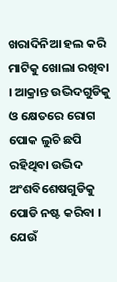ଖରାଦିନିଆ ହଲ କରି ମାଟିକୁ ଖୋଲା ରଖିବା । ଆକ୍ରାନ୍ତ ଉଦ୍ଭିଦଗୁଡିକୁ ଓ କ୍ଷେତରେ ରୋଗ ପୋକ ଲୁଚି ଛପି ରହିଥିବା ଉଦ୍ଭିଦ ଅଂଶବିଶେଷଗୁଡିକୁ ପୋଡି ନଷ୍ଟ କରିବା । ଯେଉଁ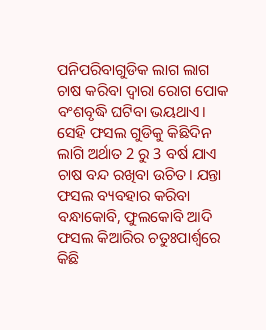ପନିପରିବାଗୁଡିକ ଲାଗ ଲାଗ ଚାଷ କରିବା ଦ୍ଵାରା ରୋଗ ପୋକ ବଂଶବୃଦ୍ଧି ଘଟିବା ଭୟଥାଏ। ସେହି ଫସଲ ଗୁଡିକୁ କିଛିଦିନ ଲାଗି ଅର୍ଥାତ 2 ରୁ 3 ବର୍ଷ ଯାଏ ଚାଷ ବନ୍ଦ ରଖିବା ଉଚିତ। ଯନ୍ତା ଫସଲ ବ୍ୟବହାର କରିବା ବନ୍ଧାକୋବି, ଫୁଲକୋବି ଆଦି ଫସଲ କିଆରିର ଚତୁଃପାର୍ଶ୍ଵରେ କିଛି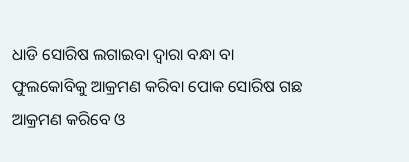ଧାଡି ସୋରିଷ ଲଗାଇବା ଦ୍ଵାରା ବନ୍ଧା ବା ଫୁଲକୋବିକୁ ଆକ୍ରମଣ କରିବା ପୋକ ସୋରିଷ ଗଛ ଆକ୍ରମଣ କରିବେ ଓ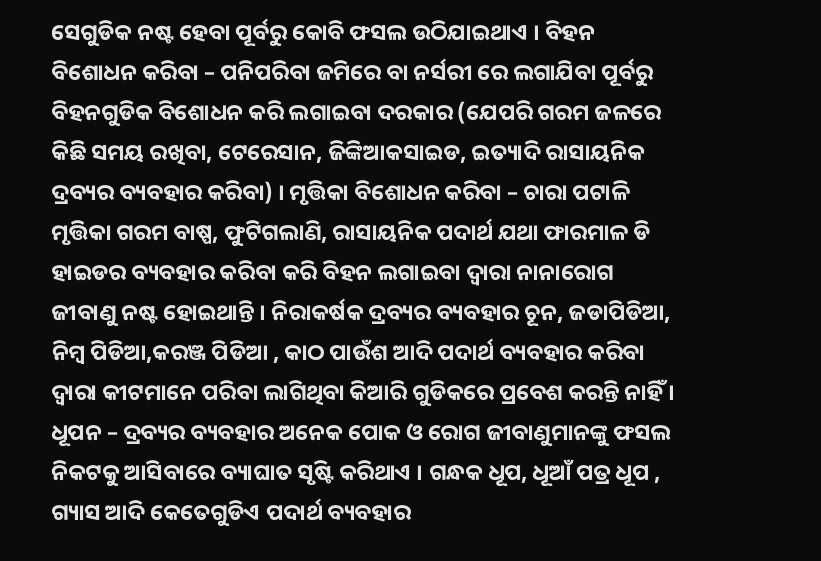ସେଗୁଡିକ ନଷ୍ଟ ହେବା ପୂର୍ବରୁ କୋବି ଫସଲ ଉଠିଯାଇଥାଏ । ବିହନ ବିଶୋଧନ କରିବା – ପନିପରିବା ଜମିରେ ବା ନର୍ସରୀ ରେ ଲଗାଯିବା ପୂର୍ବରୁ ବିହନଗୁଡିକ ବିଶୋଧନ କରି ଲଗାଇବା ଦରକାର (ଯେପରି ଗରମ ଜଳରେ କିଛି ସମୟ ରଖିବା, ଟେରେସାନ, ଜିଙ୍କିଆକସାଇଡ, ଇତ୍ୟାଦି ରାସାୟନିକ ଦ୍ରବ୍ୟର ବ୍ୟବହାର କରିବା) । ମୃତ୍ତିକା ବିଶୋଧନ କରିବା – ଚାରା ପଟାଳି ମୃତ୍ତିକା ଗରମ ବାଷ୍ପ, ଫୁଟିଗଲାଣି, ରାସାୟନିକ ପଦାର୍ଥ ଯଥା ଫାରମାଳ ଡି ହାଇଡର ବ୍ୟବହାର କରିବା କରି ବିହନ ଲଗାଇବା ଦ୍ଵାରା ନାନାରୋଗ ଜୀବାଣୁ ନଷ୍ଟ ହୋଇଥାନ୍ତି । ନିରାକର୍ଷକ ଦ୍ରବ୍ୟର ବ୍ୟବହାର ଚୂନ, ଜଡାପିଡିଆ, ନିମ୍ବ ପିଡିଆ,କରଞ୍ଜ ପିଡିଆ , କାଠ ପାଉଁଶ ଆଦି ପଦାର୍ଥ ବ୍ୟବହାର କରିବା ଦ୍ଵାରା କୀଟମାନେ ପରିବା ଲାଗିଥିବା କିଆରି ଗୁଡିକରେ ପ୍ରବେଶ କରନ୍ତି ନାହିଁ । ଧୂପନ – ଦ୍ରବ୍ୟର ବ୍ୟବହାର ଅନେକ ପୋକ ଓ ରୋଗ ଜୀବାଣୁମାନଙ୍କୁ ଫସଲ ନିକଟକୁ ଆସିବାରେ ବ୍ୟାଘାତ ସୃଷ୍ଟି କରିଥାଏ । ଗନ୍ଧକ ଧୂପ, ଧୂଆଁ ପତ୍ର ଧୂପ , ଗ୍ୟାସ ଆଦି କେତେଗୁଡିଏ ପଦାର୍ଥ ବ୍ୟବହାର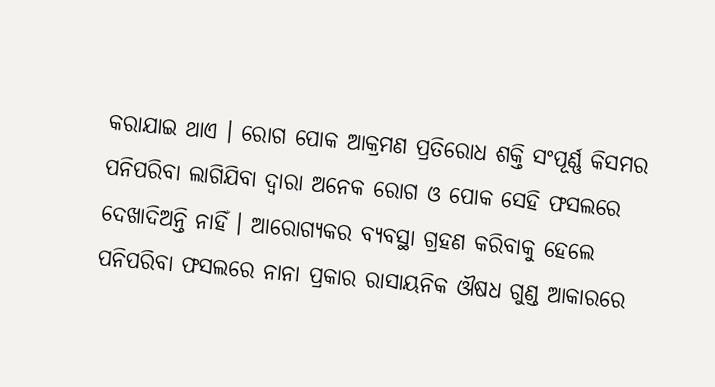କରାଯାଇ ଥାଏ । ରୋଗ ପୋକ ଆକ୍ରମଣ ପ୍ରତିରୋଧ ଶକ୍ତି ସଂପୂର୍ଣ୍ଣ କିସମର ପନିପରିବା ଲାଗିଯିବା ଦ୍ଵାରା ଅନେକ ରୋଗ ଓ ପୋକ ସେହି ଫସଲରେ ଦେଖାଦିଅନ୍ତି ନାହିଁ । ଆରୋଗ୍ୟକର ବ୍ୟବସ୍ଥା ଗ୍ରହଣ କରିବାକୁ ହେଲେ ପନିପରିବା ଫସଲରେ ନାନା ପ୍ରକାର ରାସାୟନିକ ଔଷଧ ଗୁଣ୍ଡ ଆକାରରେ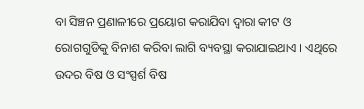ବା ସିଞ୍ଚନ ପ୍ରଣାଳୀରେ ପ୍ରୟୋଗ କରାଯିବା ଦ୍ଵାରା କୀଟ ଓ ରୋଗଗୁଡିକୁ ବିନାଶ କରିବା ଲାଗି ବ୍ୟବସ୍ଥା କରାଯାଇଥାଏ । ଏଥିରେ ଉଦର ବିଷ ଓ ସଂସ୍ପର୍ଶ ବିଷ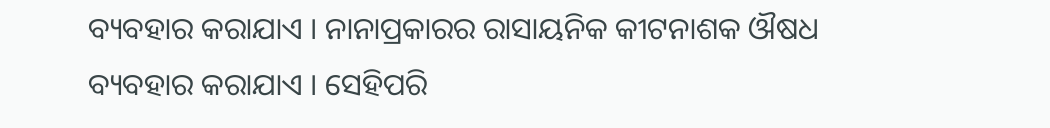ବ୍ୟବହାର କରାଯାଏ । ନାନାପ୍ରକାରର ରାସାୟନିକ କୀଟନାଶକ ଔଷଧ ବ୍ୟବହାର କରାଯାଏ । ସେହିପରି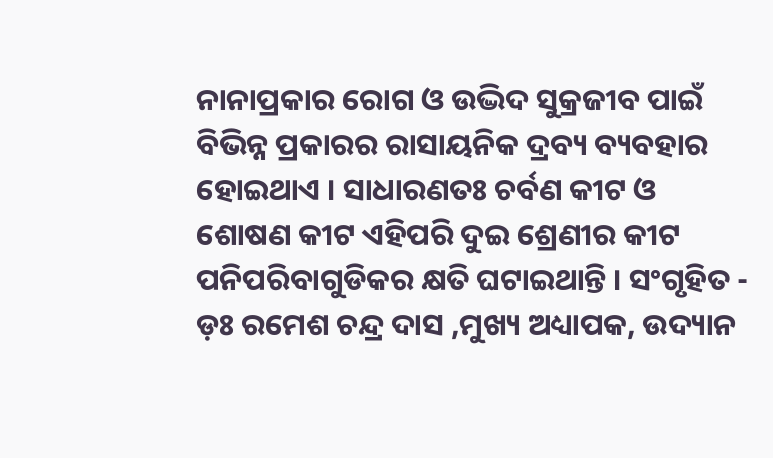ନାନାପ୍ରକାର ରୋଗ ଓ ଉଦ୍ଭିଦ ସୁକ୍ରଜୀବ ପାଇଁ ବିଭିନ୍ନ ପ୍ରକାରର ରାସାୟନିକ ଦ୍ରବ୍ୟ ବ୍ୟବହାର ହୋଇଥାଏ । ସାଧାରଣତଃ ଚର୍ବଣ କୀଟ ଓ ଶୋଷଣ କୀଟ ଏହିପରି ଦୁଇ ଶ୍ରେଣୀର କୀଟ ପନିପରିବାଗୁଡିକର କ୍ଷତି ଘଟାଇଥାନ୍ତି । ସଂଗୃହିତ - ଡ଼ଃ ରମେଶ ଚନ୍ଦ୍ର ଦାସ ,ମୁଖ୍ୟ ଅଧ୍ୟାପକ, ଉଦ୍ୟାନ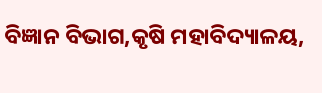ବିଜ୍ଞାନ ବିଭାଗ,କୃଷି ମହାବିଦ୍ୟାଳୟ,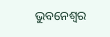ଭୁବନେଶ୍ଵର